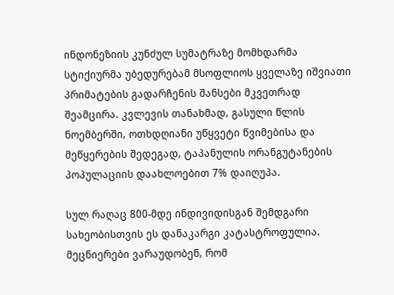ინდონეზიის კუნძულ სუმატრაზე მომხდარმა სტიქიურმა უბედურებამ მსოფლიოს ყველაზე იშვიათი პრიმატების გადარჩენის შანსები მკვეთრად შეამცირა. კვლევის თანახმად, გასული წლის ნოემბერში, ოთხდღიანი უწყვეტი წვიმებისა და მეწყერების შედეგად, ტაპანულის ორანგუტანების პოპულაციის დაახლოებით 7% დაიღუპა.

სულ რაღაც 800-მდე ინდივიდისგან შემდგარი სახეობისთვის ეს დანაკარგი კატასტროფულია. მეცნიერები ვარაუდობენ, რომ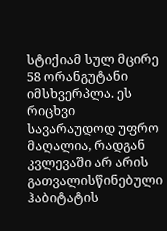სტიქიამ სულ მცირე 58 ორანგუტანი იმსხვერპლა. ეს რიცხვი სავარაუდოდ უფრო მაღალია, რადგან კვლევაში არ არის გათვალისწინებული ჰაბიტატის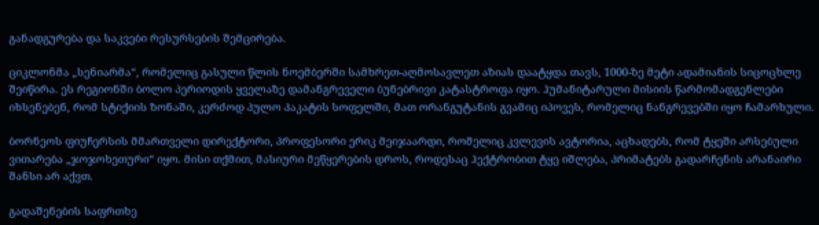განადგურება და საკვები რესურსების შემცირება.

ციკლონმა „სენიარმა“, რომელიც გასული წლის ნოემბერში სამხრეთ-აღმოსავლეთ აზიას დაატყდა თავს, 1000-ზე მეტი ადამიანის სიცოცხლე შეიწირა. ეს რეგიონში ბოლო პერიოდის ყველაზე დამანგრეველი ბუნებრივი კატასტროფა იყო. ჰუმანიტარული მისიის წარმომადგენლები იხსენებენ, რომ სტიქიის ზონაში, კერძოდ პულო პაკატის სოფელში, მათ ორანგუტანის გვამიც იპოვეს, რომელიც ნანგრევებში იყო ჩამარხული.

ბორნეოს ფიუჩერსის მმართველი დირექტორი, პროფესორი ერიკ მეიჯაარდი, რომელიც კვლევის ავტორია, აცხადებს, რომ ტყეში არსებული ვითარება „ჯოჯოხეთური“ იყო. მისი თქმით, მასიური მეწყერების დროს, როდესაც ჰექტრობით ტყე იშლება, პრიმატებს გადარჩენის არანაირი შანსი არ აქვთ.

გადაშენების საფრთხე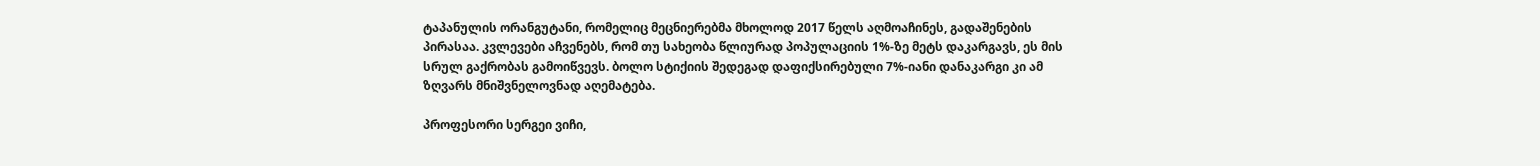ტაპანულის ორანგუტანი, რომელიც მეცნიერებმა მხოლოდ 2017 წელს აღმოაჩინეს, გადაშენების პირასაა. კვლევები აჩვენებს, რომ თუ სახეობა წლიურად პოპულაციის 1%-ზე მეტს დაკარგავს, ეს მის სრულ გაქრობას გამოიწვევს. ბოლო სტიქიის შედეგად დაფიქსირებული 7%-იანი დანაკარგი კი ამ ზღვარს მნიშვნელოვნად აღემატება.

პროფესორი სერგეი ვიჩი,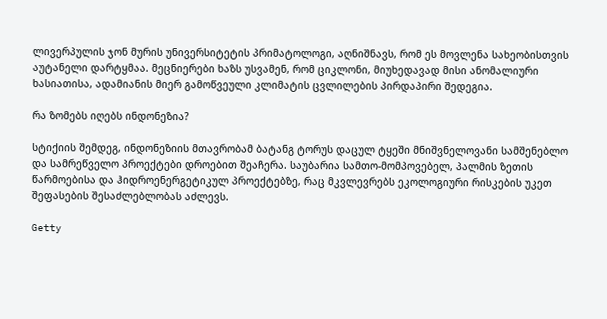ლივერპულის ჯონ მურის უნივერსიტეტის პრიმატოლოგი, აღნიშნავს, რომ ეს მოვლენა სახეობისთვის აუტანელი დარტყმაა. მეცნიერები ხაზს უსვამენ, რომ ციკლონი, მიუხედავად მისი ანომალიური ხასიათისა, ადამიანის მიერ გამოწვეული კლიმატის ცვლილების პირდაპირი შედეგია.

რა ზომებს იღებს ინდონეზია?

სტიქიის შემდეგ, ინდონეზიის მთავრობამ ბატანგ ტორუს დაცულ ტყეში მნიშვნელოვანი სამშენებლო და სამრეწველო პროექტები დროებით შეაჩერა. საუბარია სამთო-მომპოვებელ, პალმის ზეთის წარმოებისა და ჰიდროენერგეტიკულ პროექტებზე, რაც მკვლევრებს ეკოლოგიური რისკების უკეთ შეფასების შესაძლებლობას აძლევს.

Getty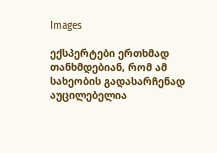Images

ექსპერტები ერთხმად თანხმდებიან, რომ ამ სახეობის გადასარჩენად აუცილებელია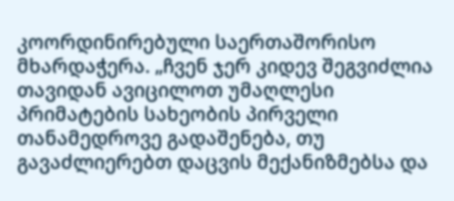კოორდინირებული საერთაშორისო მხარდაჭერა. „ჩვენ ჯერ კიდევ შეგვიძლია თავიდან ავიცილოთ უმაღლესი პრიმატების სახეობის პირველი თანამედროვე გადაშენება, თუ გავაძლიერებთ დაცვის მექანიზმებსა და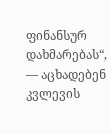ფინანსურ დახმარებას“, — აცხადებენ კვლევის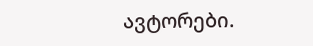ავტორები.